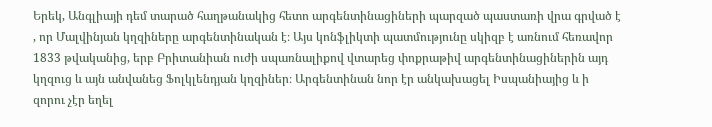Երեկ, Անգլիայի դեմ տարած հաղթանակից հետո արգենտինացիների պարզած պաստառի վրա գրված է , որ Մալվինյան կղզիները արգենտինական է։ Այս կոնֆլիկտի պատմությունը սկիզբ է առնում հեռավոր 1833 թվականից, երբ Բրիտանիան ուժի սպառնալիքով վտարեց փոքրաթիվ արգենտինացիներին այդ կղզուց և այն անվանեց Ֆոլկլենդյան կղզիներ։ Արգենտինան նոր էր անկախացել Իսպանիայից և ի զորու չէր եղել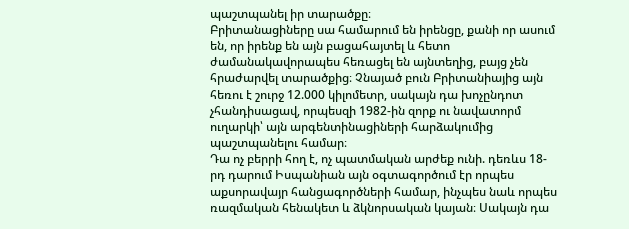պաշտպանել իր տարածքը։
Բրիտանացիները սա համարում են իրենցը, քանի որ ասում են, որ իրենք են այն բացահայտել և հետո ժամանակավորապես հեռացել են այնտեղից, բայց չեն հրաժարվել տարածքից։ Չնայած բուն Բրիտանիայից այն հեռու է շուրջ 12.000 կիլոմետր, սակայն դա խոչընդոտ չհանդիսացավ, որպեսզի 1982-ին զորք ու նավատորմ ուղարկի՝ այն արգենտինացիների հարձակումից պաշտպանելու համար։
Դա ոչ բերրի հող է, ոչ պատմական արժեք ունի. դեռևս 18-րդ դարում Իսպանիան այն օգտագործում էր որպես աքսորավայր հանցագործների համար, ինչպես նաև որպես ռազմական հենակետ և ձկնորսական կայան։ Սակայն դա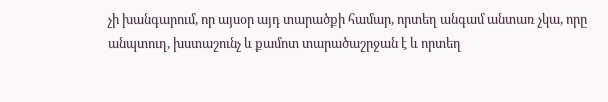չի խանգարում, որ այսօր այդ տարածքի համար, որտեղ անգամ անտառ չկա, որը անպտուղ, խստաշունչ և քամոտ տարածաշրջան է և որտեղ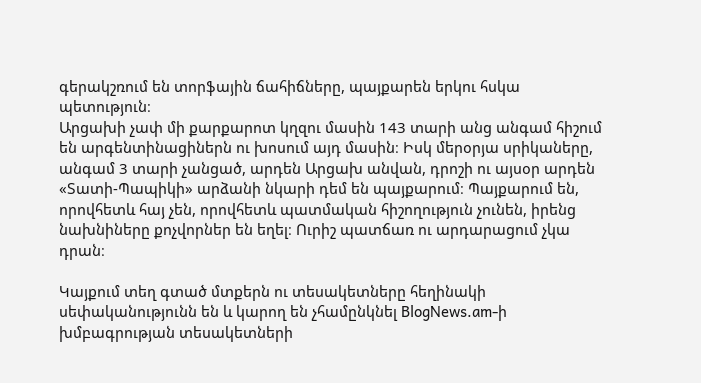գերակշռում են տորֆային ճահիճները, պայքարեն երկու հսկա պետություն։
Արցախի չափ մի քարքարոտ կղզու մասին 143 տարի անց անգամ հիշում են արգենտինացիներն ու խոսում այդ մասին։ Իսկ մերօրյա սրիկաները, անգամ 3 տարի չանցած, արդեն Արցախ անվան, դրոշի ու այսօր արդեն «Տատի-Պապիկի» արձանի նկարի դեմ են պայքարում։ Պայքարում են, որովհետև հայ չեն, որովհետև պատմական հիշողություն չունեն, իրենց նախնիները քոչվորներ են եղել։ Ուրիշ պատճառ ու արդարացում չկա դրան։

Կայքում տեղ գտած մտքերն ու տեսակետները հեղինակի սեփականությունն են և կարող են չհամընկնել BlogNews.am-ի խմբագրության տեսակետների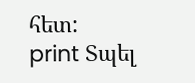հետ:
print Տպել